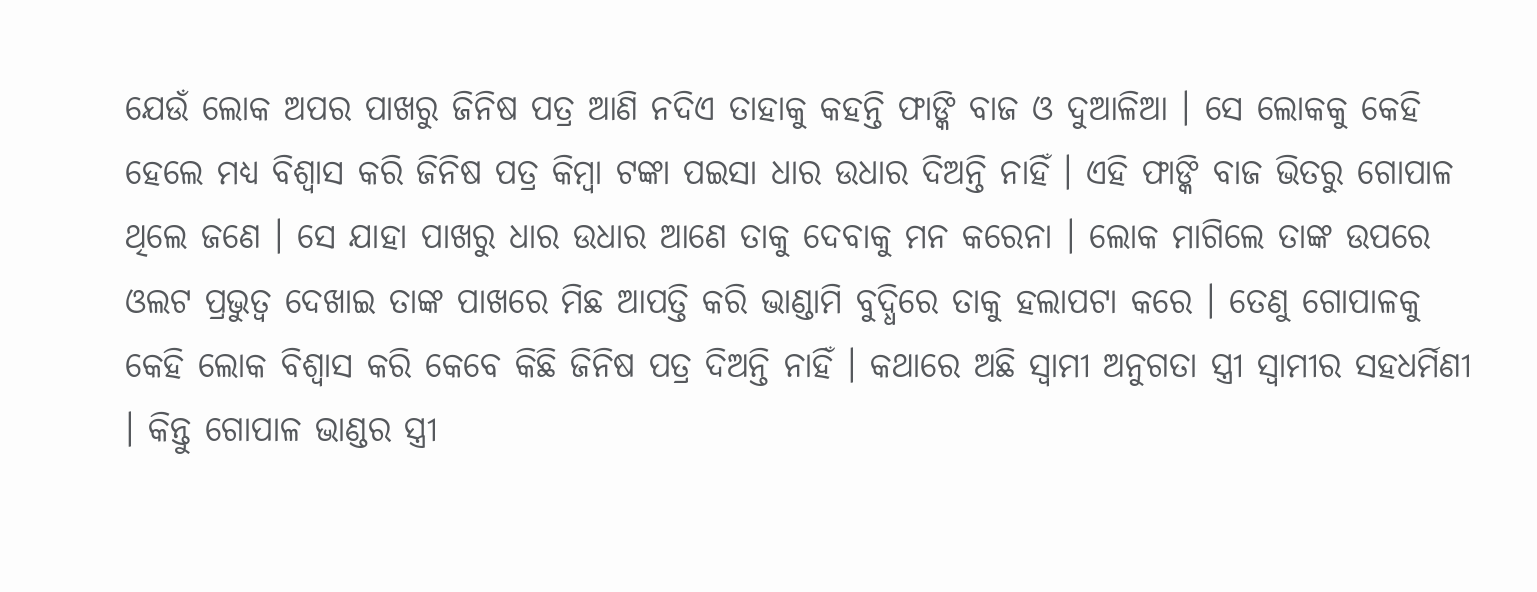ଯେଉଁ ଲୋକ ଅପର ପାଖରୁ ଜିନିଷ ପତ୍ର ଆଣି ନଦିଏ ତାହାକୁ କହନ୍ତି ଫାଙ୍କି ବାଜ ଓ ଦୁଆଳିଆ । ସେ ଲୋକକୁ କେହି ହେଲେ ମଧ୍ୟ ବିଶ୍ୱାସ କରି ଜିନିଷ ପତ୍ର କିମ୍ବା ଟଙ୍କା ପଇସା ଧାର ଉଧାର ଦିଅନ୍ତି ନାହିଁ । ଏହି ଫାଙ୍କି ବାଜ ଭିତରୁ ଗୋପାଳ ଥିଲେ ଜଣେ । ସେ ଯାହା ପାଖରୁ ଧାର ଉଧାର ଆଣେ ତାକୁ ଦେବାକୁ ମନ କରେନା । ଲୋକ ମାଗିଲେ ତାଙ୍କ ଉପରେ ଓଲଟ ପ୍ରଭୁତ୍ୱ ଦେଖାଇ ତାଙ୍କ ପାଖରେ ମିଛ ଆପତ୍ତି କରି ଭାଣ୍ଡାମି ବୁଦ୍ଧିରେ ତାକୁ ହଲାପଟା କରେ । ତେଣୁ ଗୋପାଳକୁ କେହି ଲୋକ ବିଶ୍ୱାସ କରି କେବେ କିଛି ଜିନିଷ ପତ୍ର ଦିଅନ୍ତି ନାହିଁ । କଥାରେ ଅଛି ସ୍ୱାମୀ ଅନୁଗତା ସ୍ତ୍ରୀ ସ୍ୱାମୀର ସହଧର୍ମିଣୀ । କିନ୍ତୁ ଗୋପାଳ ଭାଣ୍ଡର ସ୍ତ୍ରୀ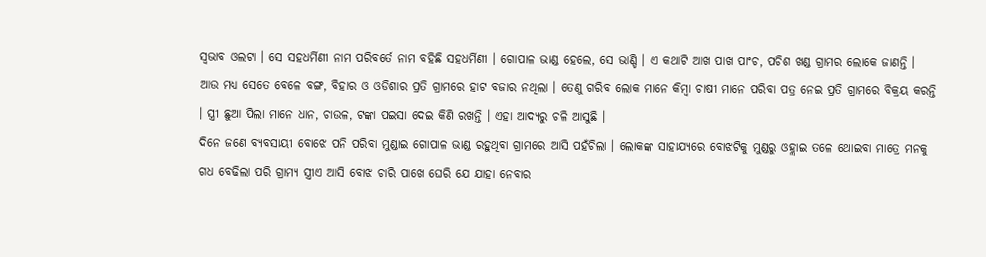ସ୍ୱଭାବ ଓଲଟା । ସେ ସହଧର୍ମିଣୀ ନାମ ପରିବର୍ତେ ନାମ ବହିଛି ସହଧର୍ମିଣୀ । ଗୋପାଳ ଭାଣ୍ଡ ହେଲେ, ସେ ଭାଣ୍ଡି । ଏ କଥାଟି ଆଖ ପାଖ ପାଂଚ, ପଚିଶ ଖଣ୍ଡ ଗ୍ରାମର ଲୋକେ ଜାଣନ୍ତି ।
ଆଉ ମଧ୍ୟ ସେତେ ବେଳେ ବଙ୍ଗ, ବିହାର ଓ ଓଡିଶାର ପ୍ରତି ଗ୍ରାମରେ ହାଟ ବଜାର ନଥିଲା । ତେଣୁ ଗରିବ ଲୋକ ମାନେ କିମ୍ବା ଚାଷୀ ମାନେ ପରିବା ପତ୍ର ନେଇ ପ୍ରତି ଗ୍ରାମରେ ବିକ୍ରୟ କରନ୍ତି । ସ୍ତ୍ରୀ ଛୁଆ ପିଲା ମାନେ ଧାନ, ଚାଉଳ, ଟଙ୍କା ପଇସା ଦେଇ କିଣି ରଖନ୍ତି । ଏହା ଆଦ୍ୟରୁ ଚଳି ଆସୁଛି ।
ଦିନେ ଜଣେ ବ୍ୟବସାୟୀ ବୋଝେ ପନି ପରିବା ମୁଣ୍ଡାଇ ଗୋପାଳ ଭାଣ୍ଡ ରହୁଥିବା ଗ୍ରାମରେ ଆସି ପହଁଚିଲା । ଲୋକଙ୍କ ସାହାଯ୍ୟରେ ବୋଝଟିକୁ ମୁଣ୍ଡରୁ ଓହ୍ଲାଇ ତଳେ ଥୋଇବା ମାତ୍ରେ ମନକୁ ଗଧ ବେଢିଲା ପରି ଗ୍ରାମ୍ୟ ସ୍ତ୍ରୀଏ ଆସି ବୋଝ ଚାରି ପାଖେ ଘେରି ଯେ ଯାହା ନେବାର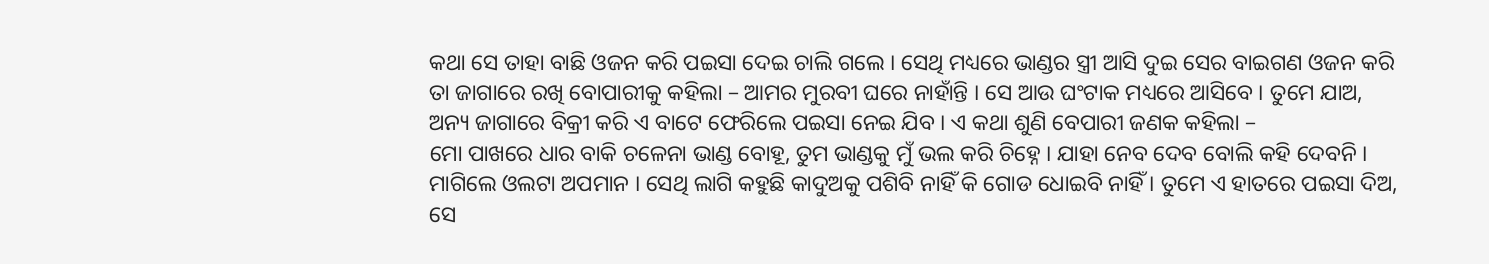କଥା ସେ ତାହା ବାଛି ଓଜନ କରି ପଇସା ଦେଇ ଚାଲି ଗଲେ । ସେଥି ମଧ୍ୟରେ ଭାଣ୍ଡର ସ୍ତ୍ରୀ ଆସି ଦୁଇ ସେର ବାଇଗଣ ଓଜନ କରି ତା ଜାଗାରେ ରଖି ବୋପାରୀକୁ କହିଲା – ଆମର ମୁରବୀ ଘରେ ନାହାଁନ୍ତି । ସେ ଆଉ ଘଂଟାକ ମଧ୍ୟରେ ଆସିବେ । ତୁମେ ଯାଅ, ଅନ୍ୟ ଜାଗାରେ ବିକ୍ରୀ କରି ଏ ବାଟେ ଫେରିଲେ ପଇସା ନେଇ ଯିବ । ଏ କଥା ଶୁଣି ବେପାରୀ ଜଣକ କହିଲା –
ମୋ ପାଖରେ ଧାର ବାକି ଚଳେନା ଭାଣ୍ଡ ବୋହୂ, ତୁମ ଭାଣ୍ଡକୁ ମୁଁ ଭଲ କରି ଚିହ୍ନେ । ଯାହା ନେବ ଦେବ ବୋଲି କହି ଦେବନି । ମାଗିଲେ ଓଲଟା ଅପମାନ । ସେଥି ଲାଗି କହୁଛି କାଦୁଅକୁ ପଶିବି ନାହିଁ କି ଗୋଡ ଧୋଇବି ନାହିଁ । ତୁମେ ଏ ହାତରେ ପଇସା ଦିଅ, ସେ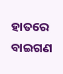ହାତରେ ବାଇଗଣ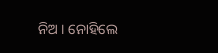ନିଅ । ନୋହିଲେ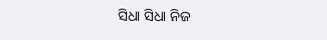ସିଧା ସିଧା ନିଜ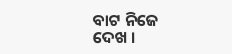ବାଟ ନିଜେ ଦେଖ ।